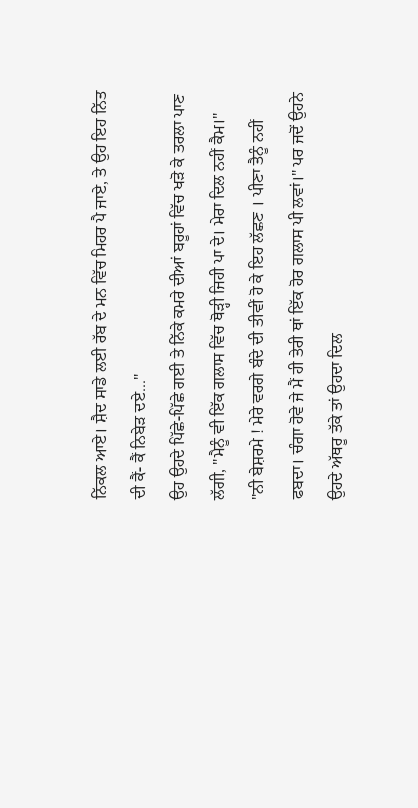ਨਿੱਕਲ ਆਏ। ਸ਼ੈਦ ਸਾਡੇ ਲਈ ਰੱਬ ਦੇ ਮਨ ਵਿੱਚ ਮਿਹਰ ਪੈ ਜਾਏ, ਤੇ ਉਹ ਇਹ ਨਿੱਤ ਦੀ ਕੈਂ- ਕੈਂ ਨਿਬੇੜ ਦਏ..."
ਉਹ ਉਹਦੇ ਪਿੱਛੇ-ਪਿੱਛੇ ਗਈ ਤੇ ਨਿੱਕੇ ਕਮਰੇ ਦੀਆਂ ਬਰੂਹਾਂ ਵਿੱਚ ਖੜੋ ਕੇ ਤਰਲਾ ਪਾਣ ਲੱਗੀ, "ਮੈਨੂੰ ਵੀ ਇੱਕ ਗਲਾਸ ਵਿੱਚ ਥੋੜ੍ਹੀ ਜਿਹੀ ਪਾ ਦੇ। ਮੇਰਾ ਦਿਲ ਨਹੀਂ ਕੈਮ।"
"ਨੀ ਬੇਸ਼ਰਮੇ ! ਮੇਰੇ ਵਰਗੇ ਬੰਦੇ ਦੀ ਤੀਵੀਂ ਹੋ ਕੇ ਇਹ ਲੱਛਣ । ਪੀਣਾ ਤੈਨੂੰ ਨਹੀਂ ਫਬਦਾ। ਚੰਗਾ ਹੋਵੇ ਜੇ ਮੈਂ ਹੀ ਤੇਰੀ ਥਾਂ ਇੱਕ ਹੋਰ ਗਲਾਸ ਪੀ ਲਵਾਂ।" ਪਰ ਜਦੋਂ ਉਹਨੇ ਉਹਦੇ ਅੱਥਰੂ ਤੱਕੇ ਤਾਂ ਉਹਦਾ ਦਿਲ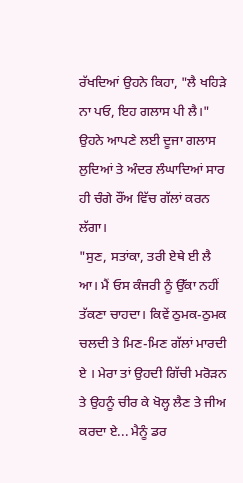ਰੱਖਦਿਆਂ ਉਹਨੇ ਕਿਹਾ, "ਲੈ ਖਹਿੜੇ ਨਾ ਪਓ, ਇਹ ਗਲਾਸ ਪੀ ਲੈ।" ਉਹਨੇ ਆਪਣੇ ਲਈ ਦੂਜਾ ਗਲਾਸ ਲੁਦਿਆਂ ਤੇ ਅੰਦਰ ਲੰਘਾਦਿਆਂ ਸਾਰ ਹੀ ਚੰਗੇ ਰੌਂਅ ਵਿੱਚ ਗੱਲਾਂ ਕਰਨ ਲੱਗਾ।
"ਸੁਣ, ਸਤਾਂਕਾ, ਤਰੀ ਏਥੇ ਈ ਲੈ ਆ। ਮੈਂ ਓਸ ਕੰਜਰੀ ਨੂੰ ਉੱਕਾ ਨਹੀਂ ਤੱਕਣਾ ਚਾਹਦਾ। ਕਿਵੇਂ ਠੁਮਕ-ਠੁਮਕ ਚਲਦੀ ਤੇ ਮਿਣ-ਮਿਣ ਗੱਲਾਂ ਮਾਰਦੀ ਏ । ਮੇਰਾ ਤਾਂ ਉਹਦੀ ਗਿੱਚੀ ਮਰੋੜਨ ਤੇ ਉਹਨੂੰ ਚੀਰ ਕੇ ਖੋਲ੍ਹ ਲੈਣ ਤੇ ਜੀਅ ਕਰਦਾ ਏ... ਮੈਨੂੰ ਡਰ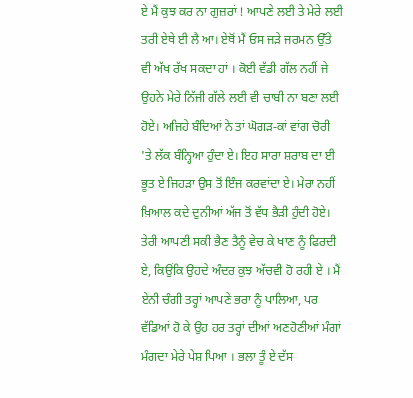ਏ ਮੈਂ ਕੁਝ ਕਰ ਨਾ ਗੁਜ਼ਰਾਂ ! ਆਪਣੇ ਲਈ ਤੇ ਮੇਰੇ ਲਈ ਤਰੀ ਏਥੇ ਈ ਲੈ ਆ। ਏਥੋਂ ਮੈਂ ਓਸ ਜੜੇ ਜਰਮਨ ਉੱਤੇ ਵੀ ਅੱਖ ਰੱਖ ਸਕਦਾ ਹਾਂ । ਕੋਈ ਵੱਡੀ ਗੱਲ ਨਹੀਂ ਜੇ ਉਹਨੇ ਮੇਰੇ ਨਿੱਜੀ ਗੱਲੇ ਲਈ ਵੀ ਚਾਬੀ ਨਾ ਬਣਾ ਲਈ ਹੋਏ। ਅਜਿਹੇ ਬੰਦਿਆਂ ਨੇ ਤਾਂ ਘੋਗੜ-ਕਾਂ ਵਾਂਗ ਚੋਰੀ 'ਤੇ ਲੱਕ ਬੰਨ੍ਹਿਆ ਹੁੰਦਾ ਏ। ਇਹ ਸਾਰਾ ਸ਼ਰਾਬ ਦਾ ਈ ਭੂਤ ਏ ਜਿਹੜਾ ਉਸ ਤੋਂ ਇੰਜ ਕਰਵਾਂਦਾ ਏ। ਮੇਰਾ ਨਹੀਂ ਖ਼ਿਆਲ ਕਦੇ ਦੁਨੀਆਂ ਅੱਜ ਤੋਂ ਵੱਧ ਭੈੜੀ ਹੁੰਦੀ ਹੋਏ। ਤੇਰੀ ਆਪਣੀ ਸਕੀ ਭੈਣ ਤੈਨੂੰ ਵੇਚ ਕੇ ਖਾਣ ਨੂੰ ਫਿਰਦੀ ਏ, ਕਿਉਂਕਿ ਉਹਦੇ ਅੰਦਰ ਕੁਝ ਅੱਚਵੀ ਹੋ ਰਹੀ ਏ । ਮੈਂ ਏਨੀ ਚੰਗੀ ਤਰ੍ਹਾਂ ਆਪਣੇ ਭਰਾ ਨੂੰ ਪਾਲਿਆ, ਪਰ ਵੱਡਿਆਂ ਹੋ ਕੇ ਉਹ ਹਰ ਤਰ੍ਹਾਂ ਦੀਆਂ ਅਣਹੋਣੀਆਂ ਮੰਗਾਂ ਮੰਗਦਾ ਮੇਰੇ ਪੇਸ਼ ਪਿਆ । ਭਲਾ ਤੂੰ ਏ ਦੱਸ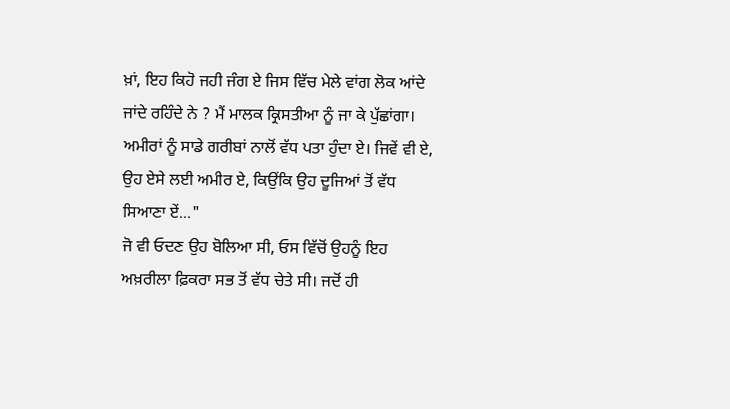ਖ਼ਾਂ, ਇਹ ਕਿਹੋ ਜਹੀ ਜੰਗ ਏ ਜਿਸ ਵਿੱਚ ਮੇਲੇ ਵਾਂਗ ਲੋਕ ਆਂਦੇ ਜਾਂਦੇ ਰਹਿੰਦੇ ਨੇ ? ਮੈਂ ਮਾਲਕ ਕ੍ਰਿਸਤੀਆ ਨੂੰ ਜਾ ਕੇ ਪੁੱਛਾਂਗਾ। ਅਮੀਰਾਂ ਨੂੰ ਸਾਡੇ ਗਰੀਬਾਂ ਨਾਲੋਂ ਵੱਧ ਪਤਾ ਹੁੰਦਾ ਏ। ਜਿਵੇਂ ਵੀ ਏ, ਉਹ ਏਸੇ ਲਈ ਅਮੀਰ ਏ, ਕਿਉਂਕਿ ਉਹ ਦੂਜਿਆਂ ਤੋਂ ਵੱਧ ਸਿਆਣਾ ਏਂ..."
ਜੋ ਵੀ ਓਦਣ ਉਹ ਬੋਲਿਆ ਸੀ, ਓਸ ਵਿੱਚੋਂ ਉਹਨੂੰ ਇਹ ਅਖ਼ਰੀਲਾ ਫ਼ਿਕਰਾ ਸਭ ਤੋਂ ਵੱਧ ਚੇਤੇ ਸੀ। ਜਦੋਂ ਹੀ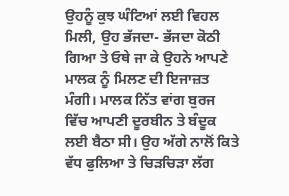ਉਹਨੂੰ ਕੁਝ ਘੰਟਿਆਂ ਲਈ ਵਿਹਲ ਮਿਲੀ, ਉਹ ਭੱਜਦਾ- ਭੱਜਦਾ ਕੋਠੀ ਗਿਆ ਤੇ ਓਥੇ ਜਾ ਕੇ ਉਹਨੇ ਆਪਣੇ ਮਾਲਕ ਨੂੰ ਮਿਲਣ ਦੀ ਇਜਾਜ਼ਤ ਮੰਗੀ। ਮਾਲਕ ਨਿੱਤ ਵਾਂਗ ਬੁਰਜ ਵਿੱਚ ਆਪਣੀ ਦੂਰਬੀਨ ਤੇ ਬੰਦੂਕ ਲਈ ਬੈਠਾ ਸੀ। ਉਹ ਅੱਗੇ ਨਾਲੋਂ ਕਿਤੇ ਵੱਧ ਫੁਲਿਆ ਤੇ ਚਿੜਚਿੜਾ ਲੱਗ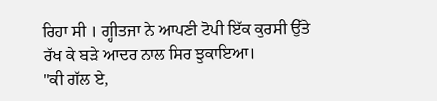ਰਿਹਾ ਸੀ । ਗ੍ਹੀਤਜਾ ਨੇ ਆਪਣੀ ਟੋਪੀ ਇੱਕ ਕੁਰਸੀ ਉੱਤੇ ਰੱਖ ਕੇ ਬੜੇ ਆਦਰ ਨਾਲ ਸਿਰ ਝੁਕਾਇਆ।
"ਕੀ ਗੱਲ ਏ,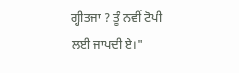ਗ੍ਹੀਤਜਾ ? ਤੂੰ ਨਵੀਂ ਟੋਪੀ ਲਈ ਜਾਪਦੀ ਏ।"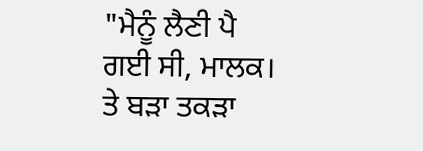"ਮੈਨੂੰ ਲੈਣੀ ਪੈ ਗਈ ਸੀ, ਮਾਲਕ। ਤੇ ਬੜਾ ਤਕੜਾ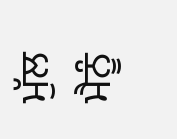ਮੁੱਲ ਮੈਨੂੰ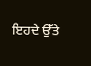ਇਹਦੇ ਉੱਤੇ